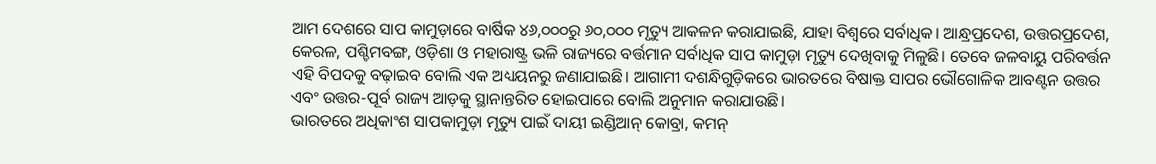ଆମ ଦେଶରେ ସାପ କାମୁଡ଼ାରେ ବାର୍ଷିକ ୪୬,୦୦୦ରୁ ୬୦,୦୦୦ ମୃତ୍ୟୁ ଆକଳନ କରାଯାଇଛି, ଯାହା ବିଶ୍ୱରେ ସର୍ବାଧିକ। ଆନ୍ଧ୍ରପ୍ରଦେଶ, ଉତ୍ତରପ୍ରଦେଶ, କେରଳ, ପଶ୍ଚିମବଙ୍ଗ, ଓଡ଼ିଶା ଓ ମହାରାଷ୍ଟ୍ର ଭଳି ରାଜ୍ୟରେ ବର୍ତ୍ତମାନ ସର୍ବାଧିକ ସାପ କାମୁଡ଼ା ମୃତ୍ୟୁ ଦେଖିବାକୁ ମିଳୁଛି। ତେବେ ଜଳବାୟୁ ପରିବର୍ତ୍ତନ ଏହି ବିପଦକୁ ବଢ଼ାଇବ ବୋଲି ଏକ ଅଧ୍ୟୟନରୁ ଜଣାଯାଇଛି। ଆଗାମୀ ଦଶନ୍ଧିଗୁଡ଼ିକରେ ଭାରତରେ ବିଷାକ୍ତ ସାପର ଭୌଗୋଳିକ ଆବଣ୍ଟନ ଉତ୍ତର ଏବଂ ଉତ୍ତର-ପୂର୍ବ ରାଜ୍ୟ ଆଡ଼କୁ ସ୍ଥାନାନ୍ତରିତ ହୋଇପାରେ ବୋଲି ଅନୁମାନ କରାଯାଉଛି।
ଭାରତରେ ଅଧିକାଂଶ ସାପକାମୁଡ଼ା ମୃତ୍ୟୁ ପାଇଁ ଦାୟୀ ଇଣ୍ଡିଆନ୍ କୋବ୍ରା, କମନ୍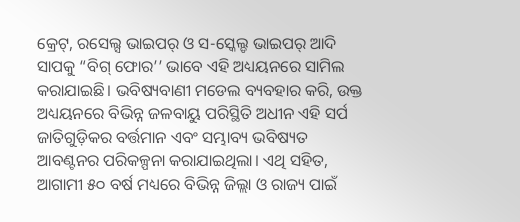କ୍ରେଟ୍, ରସେଲ୍ସ ଭାଇପର୍ ଓ ସ-ସ୍କେଲ୍ଡ ଭାଇପର୍ ଆଦି ସାପକୁ “ବିଗ୍ ଫୋର’’ ଭାବେ ଏହି ଅଧ୍ୟୟନରେ ସାମିଲ କରାଯାଇଛି। ଭବିଷ୍ୟବାଣୀ ମଡେଲ ବ୍ୟବହାର କରି, ଉକ୍ତ ଅଧ୍ୟୟନରେ ବିଭିନ୍ନ ଜଳବାୟୁ ପରିସ୍ଥିତି ଅଧୀନ ଏହି ସର୍ପ ଜାତିଗୁଡ଼ିକର ବର୍ତ୍ତମାନ ଏବଂ ସମ୍ଭାବ୍ୟ ଭବିଷ୍ୟତ ଆବଣ୍ଟନର ପରିକଳ୍ପନା କରାଯାଇଥିଲା। ଏଥି ସହିତ, ଆଗାମୀ ୫୦ ବର୍ଷ ମଧ୍ୟରେ ବିଭିନ୍ନ ଜିଲ୍ଲା ଓ ରାଜ୍ୟ ପାଇଁ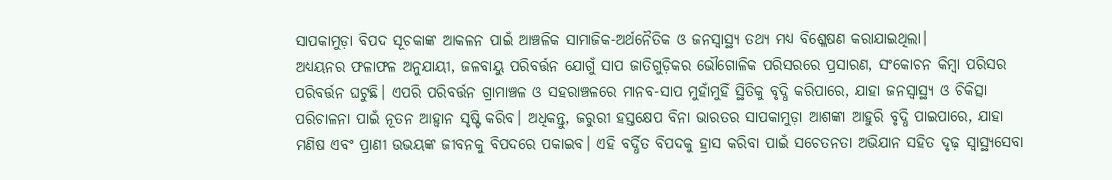ସାପକାମୁଡ଼ା ବିପଦ ସୂଚକାଙ୍କ ଆକଳନ ପାଇଁ ଆଞ୍ଚଳିକ ସାମାଜିକ-ଅର୍ଥନୈତିକ ଓ ଜନସ୍ୱାସ୍ଥ୍ୟ ତଥ୍ୟ ମଧ୍ୟ ବିଶ୍ଳେଷଣ କରାଯାଇଥିଲା।
ଅଧ୍ୟୟନର ଫଳାଫଳ ଅନୁଯାୟୀ, ଜଳବାୟୁ ପରିବର୍ତ୍ତନ ଯୋଗୁଁ ସାପ ଜାତିଗୁଡ଼ିକର ଭୌଗୋଳିକ ପରିସରରେ ପ୍ରସାରଣ, ସଂକୋଚନ କିମ୍ବା ପରିସର ପରିବର୍ତ୍ତନ ଘଟୁଛି। ଏପରି ପରିବର୍ତ୍ତନ ଗ୍ରାମାଞ୍ଚଳ ଓ ସହରାଞ୍ଚଳରେ ମାନବ-ସାପ ମୁହାଁମୁହିଁ ସ୍ଥିତିକୁ ବୃଦ୍ଧି କରିପାରେ, ଯାହା ଜନସ୍ୱାସ୍ଥ୍ୟ ଓ ଚିକିତ୍ସା ପରିଚାଳନା ପାଇଁ ନୂତନ ଆହ୍ବାନ ସୃଷ୍ଟି କରିବ। ଅଧିକନ୍ତୁ, ଜରୁରୀ ହସ୍ତକ୍ଷେପ ବିନା ଭାରତର ସାପକାମୁଡ଼ା ଆଶଙ୍କା ଆହୁରି ବୃଦ୍ଧି ପାଇପାରେ, ଯାହା ମଣିଷ ଏବଂ ପ୍ରାଣୀ ଉଭୟଙ୍କ ଜୀବନକୁ ବିପଦରେ ପକାଇବ। ଏହି ବର୍ଦ୍ଧିତ ବିପଦକୁ ହ୍ରାସ କରିବା ପାଇଁ ସଚେତନତା ଅଭିଯାନ ସହିତ ଦୃଢ଼ ସ୍ୱାସ୍ଥ୍ୟସେବା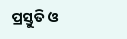ପ୍ରସ୍ତୁତି ଓ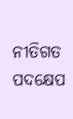ନୀତିଗତ ପଦକ୍ଷେପ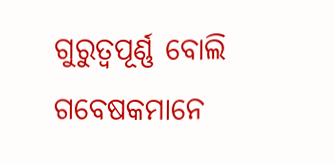ଗୁରୁତ୍ୱପୂର୍ଣ୍ଣ ବୋଲି ଗବେଷକମାନେ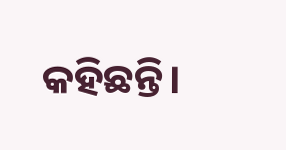କହିଛନ୍ତି।